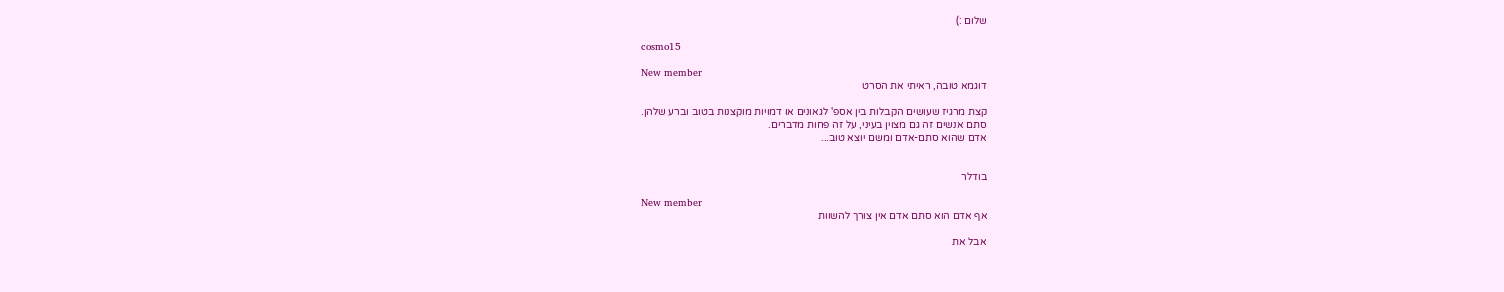שלום :)

cosmo15

New member
דוגמא טובה, ראיתי את הסרט

קצת מרגיז שעושים הקבלות בין אספ' לגאונים או דמויות מוקצנות בטוב וברע שלהן.
סתם אנשים זה גם מצוין בעיני, על זה פחות מדברים.
אדם שהוא סתם-אדם ומשם יוצא טוב...


בודלר

New member
אף אדם הוא סתם אדם אין צורך להשוות

אבל את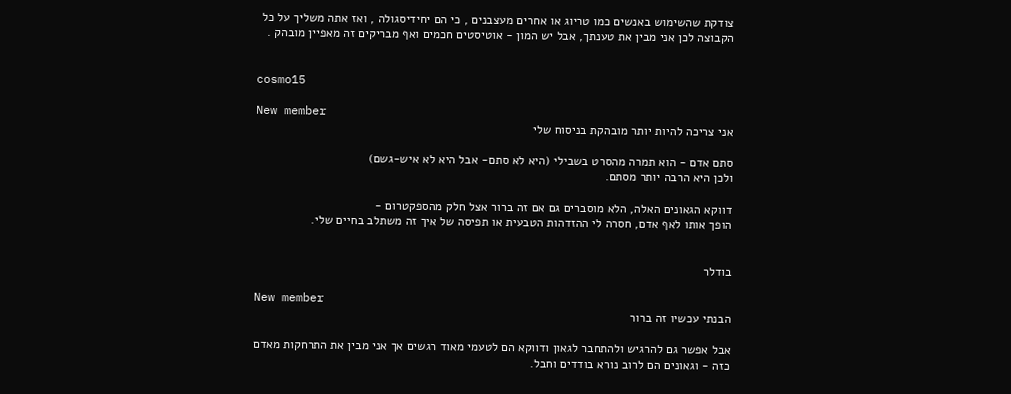צודקת שהשימוש באנשים כמו טריוג או אחרים מעצבנים , כי הם יחידיסגולה , ואז אתה משליך על כל הקבוצה לכן אני מבין את טענתך, אבל יש המון - אוטיסטים חכמים ואף מבריקים זה מאפיין מובהק .


cosmo15

New member
אני צריכה להיות יותר מובהקת בניסוח שלי

סתם אדם - הוא תמרה מהסרט בשבילי (היא לא סתם- אבל היא לא איש-גשם)
ולכן היא הרבה יותר מסתם.

דווקא הגאונים האלה, הלא מוסברים גם אם זה ברור אצל חלק מהספקטרום -
הופך אותו לאף אדם, חסרה לי ההזדהות הטבעית או תפיסה של איך זה משתלב בחיים שלי.


בודלר

New member
הבנתי עכשיו זה ברור

אבל אפשר גם להרגיש ולהתחבר לגאון ודווקא הם לטעמי מאוד רגשים אך אני מבין את התרחקות מאדם כזה - וגאונים הם לרוב נורא בודדים וחבל.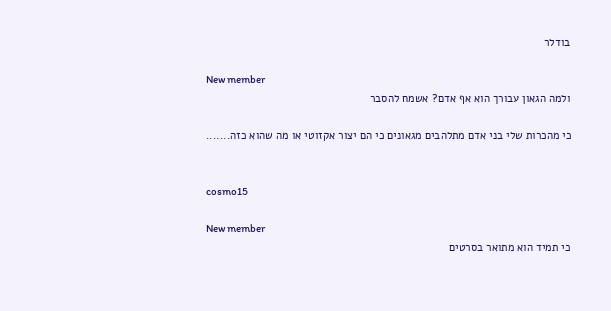בודלר

New member
ולמה הגאון עבורך הוא אף אדם? אשמח להסבר

כי מהכרות שלי בני אדם מתלהבים מגאונים כי הם יצור אקזוטי או מה שהוא כזה.......


cosmo15

New member
כי תמיד הוא מתואר בסרטים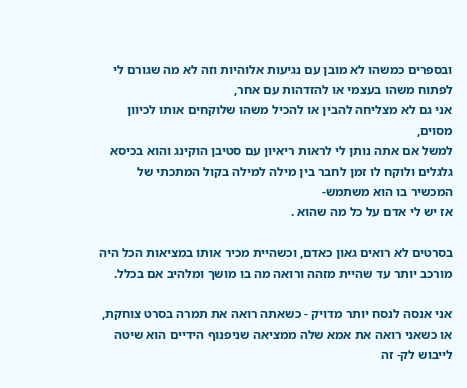ובספרים כמשהו לא מובן עם נגיעות אלוהיות וזה לא מה שגורם לי לפתוח משהו בעצמי או להזדהות עם אחר,
אני גם לא מצליחה להבין או להכיל משהו שלוקחים אותו לכיוון מסוים,
למשל אם אתה נותן לי לראות ריאיון עם סטיבן הוקינג והוא בכיסא גלגלים ולוקח לו זמן לחבר בין מילה למילה בקול המתכתי של המכשיר בו הוא משתמש-
אז יש לי אדם על כל מה שהוא .

בסרטים לא רואים גאון כאדם, וכשהיית מכיר אותו במציאות הכל היה מורכב יותר עד שהיית מזהה ורואה מה בו מושך ומלהיב אם בכלל.

אני אנסה לנסח יותר מדויק - כשאתה רואה את תמרה בסרט צוחקת, או כשאני רואה את אמא שלה ממציאה שניפנוף הידיים הוא שיטה לייבוש לק- זה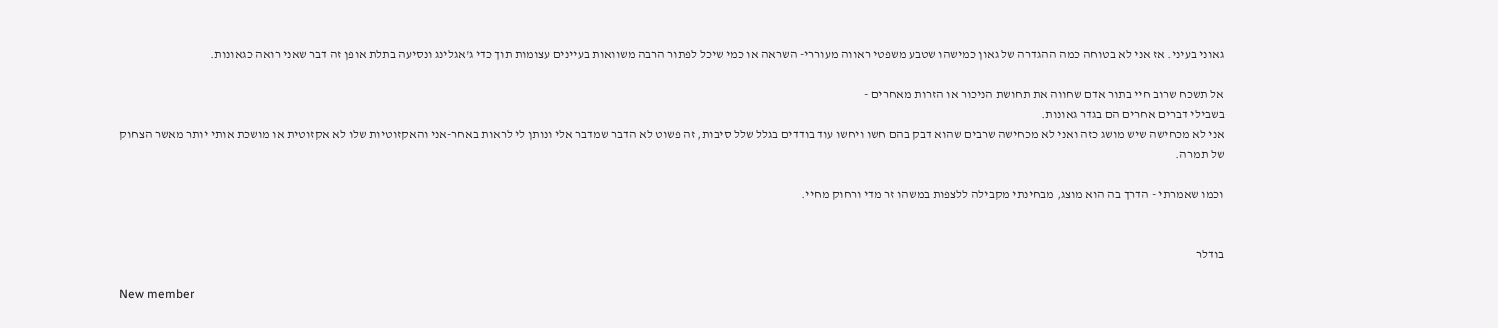גאוני בעיני. אז אני לא בטוחה כמה ההגדרה של גאון כמישהו שטבע משפטי ראווה מעוררי- השראה או כמי שיכל לפתור הרבה משוואות בעיינים עצומות תוך כדי ג'אגלינג ונסיעה בתלת אופן זה דבר שאני רואה כגאונות.

אל תשכח שרוב חיי בתור אדם שחווה את תחושת הניכור או הזרות מאחרים -
בשבילי דברים אחרים הם בגדר גאונות.
אני לא מכחישה שיש מושג כזה ואני לא מכחישה שרבים שהוא דבק בהם חשו ויחשו עוד בודדים בגלל שלל סיבות, זה פשוט לא הדבר שמדבר אלי ונותן לי לראות באחר-אני והאקזוטיות שלו לא אקזוטית או מושכת אותי יותר מאשר הצחוק של תמרה.

וכמו שאמרתי - הדרך בה הוא מוצג, מבחינתי מקבילה ללצפות במשהו זר מדי ורחוק מחיי.


בודלר

New member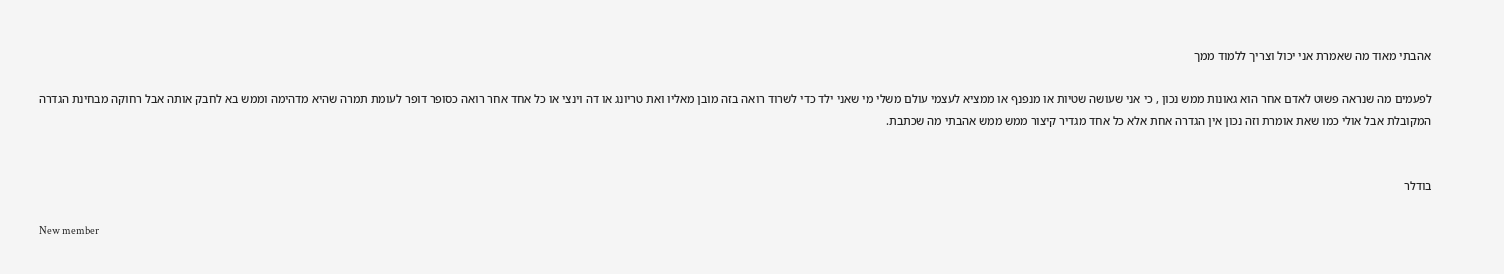אהבתי מאוד מה שאמרת אני יכול וצריך ללמוד ממך

לפעמים מה שנראה פשוט לאדם אחר הוא גאונות ממש נכון , כי אני שעושה שטיות או מנפנף או ממציא לעצמי עולם משלי מי שאני ילד כדי לשרוד רואה בזה מובן מאליו ואת טריונג או דה וינצי או כל אחד אחר רואה כסופר דופר לעומת תמרה שהיא מדהימה וממש בא לחבק אותה אבל רחוקה מבחינת הגדרה המקובלת אבל אולי כמו שאת אומרת וזה נכון אין הגדרה אחת אלא כל אחד מגדיר קיצור ממש ממש אהבתי מה שכתבת.


בודלר

New member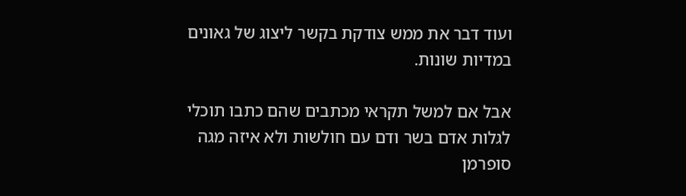ועוד דבר את ממש צודקת בקשר ליצוג של גאונים במדיות שונות.

אבל אם למשל תקראי מכתבים שהם כתבו תוכלי לגלות אדם בשר ודם עם חולשות ולא איזה מגה סופרמן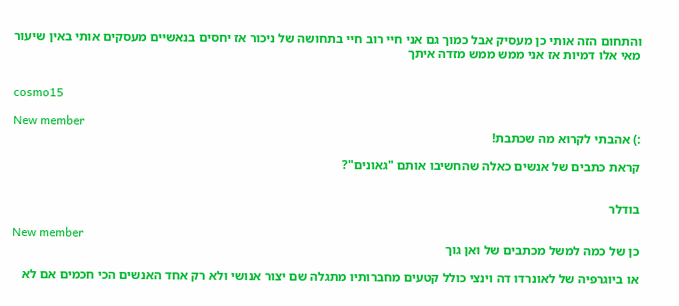והתחום הזה אותי כן מעסיק אבל כמוך גם אני חיי רוב חיי בתחושה של ניכור אז יחסים בנאשיים מעסקים אותי באין שיעור מאי אלו דמיות אז אני ממש ממש מזדה איתך


cosmo15

New member
:) אהבתי לקרוא מה שכתבת!

קראת כתבים של אנשים כאלה שהחשיבו אותם "גאונים"?


בודלר

New member
כן של כמה למשל מכתבים של ואן גוך

או ביוגרפיה של לאונרדו דה וינצי כולל קטעים מחברותיו מתגלה שם יצור אנושי ולא רק אחד האנשים הכי חכמים אם לא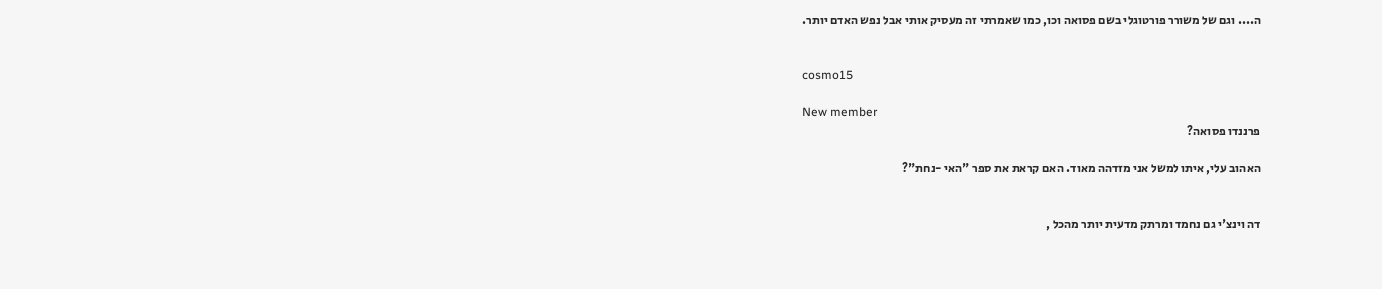ה.... וגם של משורר פורטוגלי בשם פסואה וכו, כמו שאמרתי זה מעסיק אותי אבל נפש האדם יותר.


cosmo15

New member
פרננדו פסואה?

האהוב עלי, איתו למשל אני מזדהה מאוד. האם קראת את ספר "האי -נחת"?


דה וינצ'י גם נחמד ומרתק מדעית יותר מהכל ,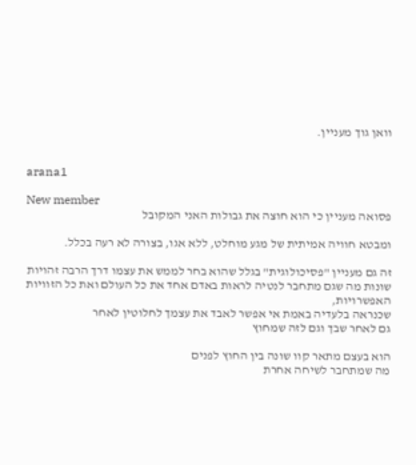וואן גוך מעניין.


arana1

New member
פסואה מעניין כי הוא חוצה את גבולות האני המקובל

ומבטא חוויה אמיתית של מגע מוחלט, ללא אגו, בצורה לא רעה בכלל.

זה גם מעניין "פסיכולוגית" בגלל שהוא בחר לממש את עצמו דרך הרבה זהויות שונות מה שגם מתחבר לנטיה לראות באדם אחד את כל העולם ואת כל הזוויות האפשרויות,
שכנראה בלעדיה באמת אי אפשר לאבד את עצמך לחלוטין לאחר
גם לאחר שבך וגם לזה שמחוץ

הוא בעצם מתאר קוו שונה בין החוץ לפנים
מה שמתחבר לשיחה אחרת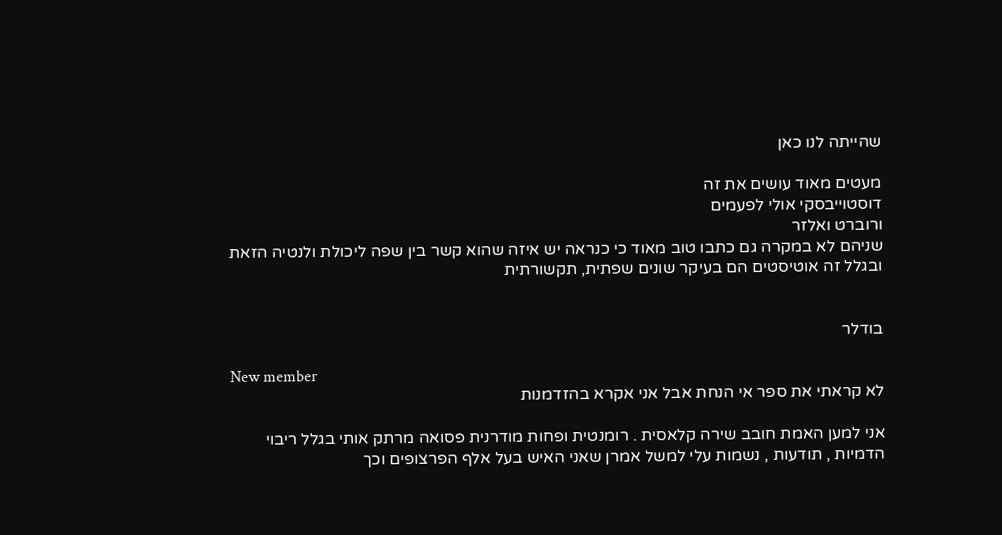שהייתה לנו כאן

מעטים מאוד עושים את זה
דוסטוייבסקי אולי לפעמים
ורוברט ואלזר
שניהם לא במקרה גם כתבו טוב מאוד כי כנראה יש איזה שהוא קשר בין שפה ליכולת ולנטיה הזאת
ובגלל זה אוטיסטים הם בעיקר שונים שפתית, תקשורתית


בודלר

New member
לא קראתי את ספר אי הנחת אבל אני אקרא בהזדמנות

אני למען האמת חובב שירה קלאסית . רומנטית ופחות מודרנית פסואה מרתק אותי בגלל ריבוי הדמיות , תודעות , נשמות עלי למשל אמרן שאני האיש בעל אלף הפרצופים וכך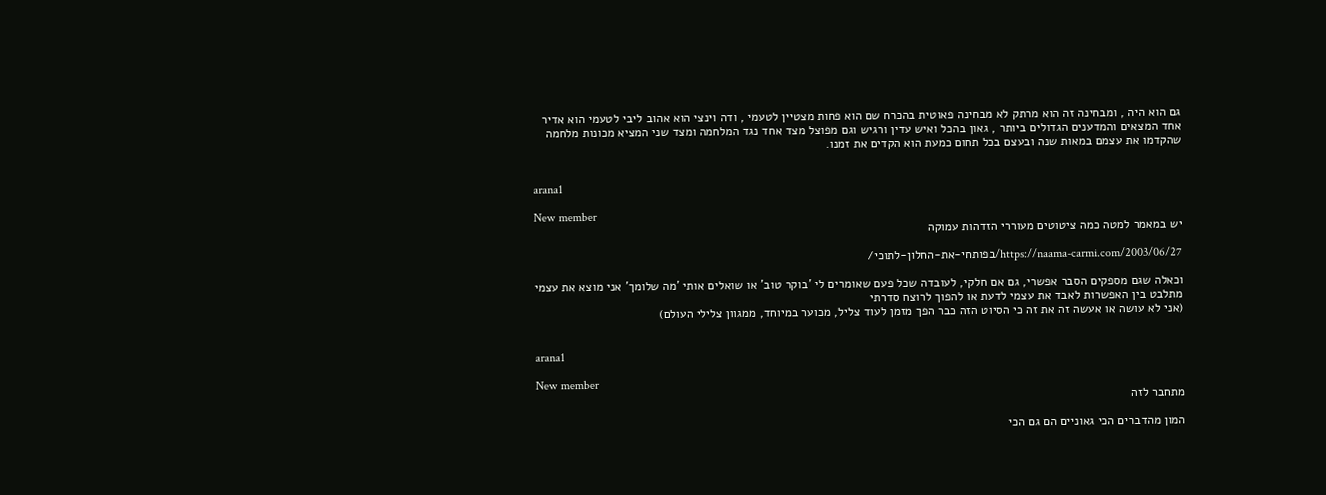גם הוא היה , ומבחינה זה הוא מרתק לא מבחינה פאוטית בהכרח שם הוא פחות מצטיין לטעמי , ודה וינצי הוא אהוב ליבי לטעמי הוא אדיר אחד המצאים והמדענים הגדולים ביותר , גאון בהכל ואיש עדין ורגיש וגם מפוצל מצד אחד נגד המלחמה ומצד שני המציא מכונות מלחמה שהקדמו את עצמם במאות שנה ובעצם בכל תחום כמעת הוא הקדים את זמנו.


arana1

New member
יש במאמר למטה כמה ציטוטים מעוררי הזדהות עמוקה

https://naama-carmi.com/2003/06/27/בפותחי-את-החלון-לתוכי/

וכאלה שגם מספקים הסבר אפשרי, גם אם חלקי, לעובדה שכל פעם שאומרים לי 'בוקר טוב' או שואלים אותי 'מה שלומך' אני מוצא את עצמי מתלבט בין האפשרות לאבד את עצמי לדעת או להפוך לרוצח סדרתי
(אני לא עושה או אעשה זה את זה כי הסיוט הזה כבר הפך מזמן לעוד צליל, מכוער במיוחד, ממגוון צלילי העולם)


arana1

New member
מתחבר לזה

המון מהדברים הכי גאוניים הם גם הכי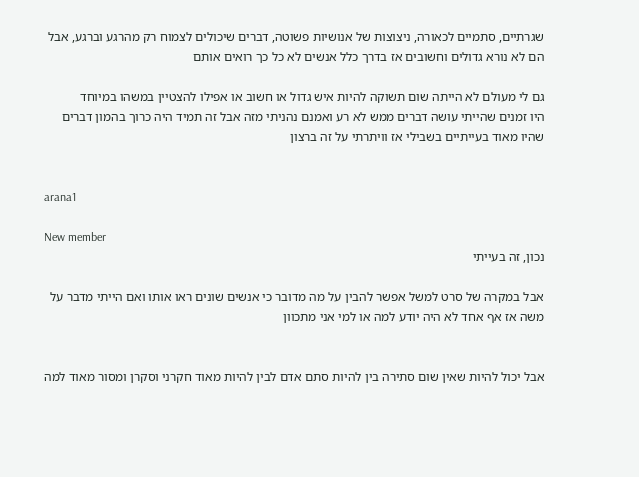שגרתיים, סתמיים לכאורה, ניצוצות של אנושיות פשוטה, דברים שיכולים לצמוח רק מהרגע וברגע, אבל הם לא נורא גדולים וחשובים אז בדרך כלל אנשים לא כל כך רואים אותם

גם לי מעולם לא הייתה שום תשוקה להיות איש גדול או חשוב או אפילו להצטיין במשהו במיוחד
היו זמנים שהייתי עושה דברים ממש לא רע ואמנם נהניתי מזה אבל זה תמיד היה כרוך בהמון דברים שהיו מאוד בעייתיים בשבילי אז וויתרתי על זה ברצון


arana1

New member
נכון, זה בעייתי

אבל במקרה של סרט למשל אפשר להבין על מה מדובר כי אנשים שונים ראו אותו ואם הייתי מדבר על משה אז אף אחד לא היה יודע למה או למי אני מתכוון


אבל יכול להיות שאין שום סתירה בין להיות סתם אדם לבין להיות מאוד חקרני וסקרן ומסור מאוד למה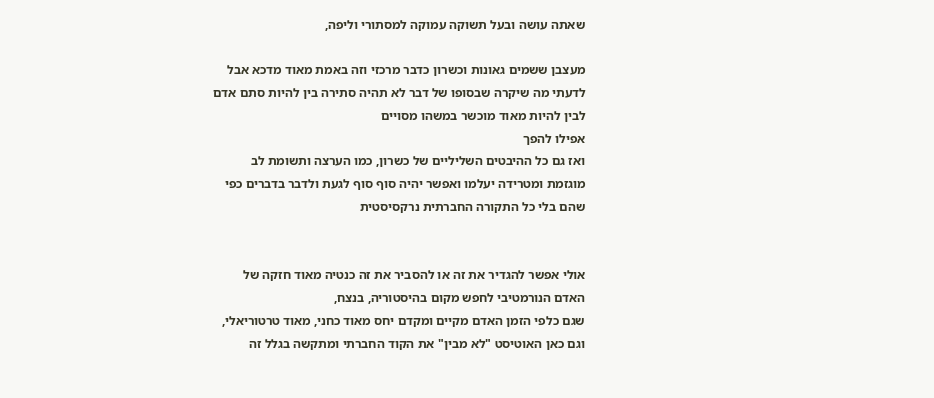שאתה עושה ובעל תשוקה עמוקה למסתורי וליפה,

מעצבן ששמים גאונות וכשרון כדבר מרכזי וזה באמת מאוד מדכא אבל לדעתי מה שיקרה שבסופו של דבר לא תהיה סתירה בין להיות סתם אדם לבין להיות מאוד מוכשר במשהו מסויים
אפילו להפך
ואז גם כל ההיבטים השליליים של כשרון, כמו הערצה ותשומת לב מוגזמת ומטרידה יעלמו ואפשר יהיה סוף סוף לגעת ולדבר בדברים כפי שהם בלי כל התקורה החברתית נרקסיסטית


אולי אפשר להגדיר את זה או להסביר את זה כנטיה מאוד חזקה של האדם הנורמטיבי לחפש מקום בהיסטוריה, בנצח,
שגם כלפי הזמן האדם מקיים ומקדם יחס מאוד כחני, מאוד טרטוריאלי,
וגם כאן האוטיסט "לא מבין" את הקוד החברתי ומתקשה בגלל זה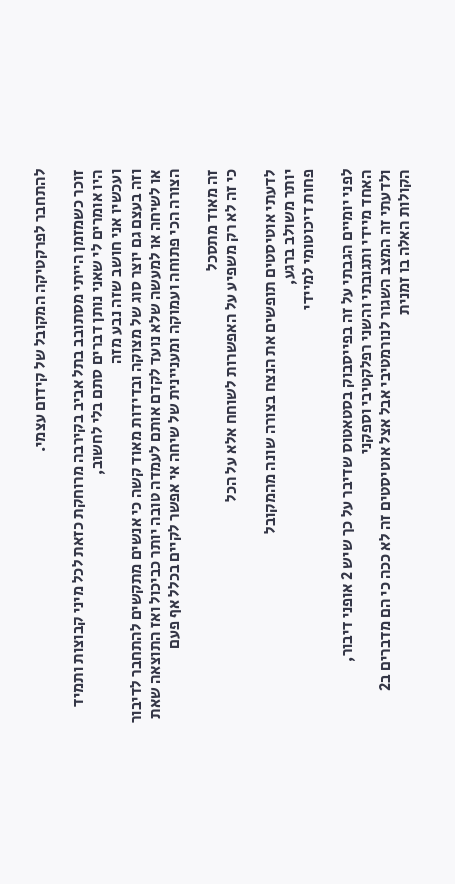להתחבר לפרקטיקה המקובל של קידום עצמי.

זוכר כשמזמן הייתי מסתובב בתל אביב בקירבה מרוחקת כזאת לכל מיני קבוצות ותמיד היו אומרים לי שאני נותן דברים סתם בלי לחשוב,
ועכשיו אני חושב שזה נבע מזה
וזה בעצם גם יוצר סוג של מצוקה ובדידות מאוד קשה כי אנשים מתקשים להתחבר לדיבור או לשיחה או למעשה שלא נועד לקדם אותם לעמדה טובה יותר כביכול ואז התוצאה שאת הצורה הכי פתוחה ועמוקה ומעניינית של שיחה אי אפשר לקיים בכלל אף פעם

זה מאוד מתסכל
כי זה לא רק משפיע על האפשרות לשוחח אלא על הכל

לדעתי אוטיסטים תופשים את הנצח בצורה שונה מהמקובל
יותר משולב ברגע,
פחות דיכוטומי למיידי

לפני יומיים הגבתי על זה בפייסבוק בסטאטוס שדיבר על כך שיש 2 אופני דיבור,
האחד מיידי ותגובתי והשני רפלקטיבי וספקני
ולדעתי זה המצב השגור לנורמטיבי אבל אצל אוטיסטים זה לא ככה כי הם מדברים ב2 הקולות האלה בו זמנית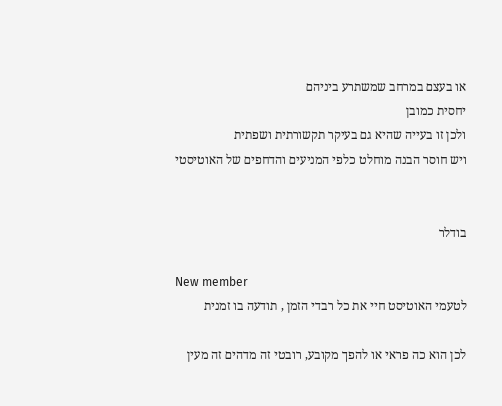או בעצם במרחב שמשתרע ביניהם
יחסית כמובן
ולכן זו בעייה שהיא גם בעיקר תקשורתית ושפתית
ויש חוסר הבנה מוחלט כלפי המניעים והדחפים של האוטיסטי


בודלר

New member
לטעמי האוטיסט חיי את כל רבדי הזמן , תודעה בו זמנית

לכן הוא כה פראי או להפך מקובע, רובטי זה מדהים זה מעין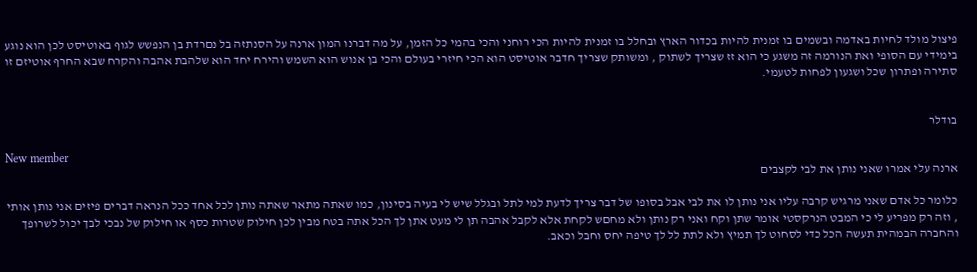פיצול מולד לחיות באדמה ובשמים בו זמנית להיות בכדור הארץ ובחלל בו זמנית להיות הכי רוחני והכי בהמי כל הזמן, על מה דברנו המון ארנה על הסנתזה בל נםרדת בן הנפשש לגוף באוטיסט לכן הוא נוגע בימידי עם הסופי ואת הנורמה זה משגע כי הוא זז שצריך לשתוק , ומשותק שצריך חדבר אוטיסט הוא הכי חיזרי בעולם והכי בן אנוש הוא השמש והירח יחד הוא שלהבת אהבה והקרח שבא החרף אוטיזם זו סתירה ופתרון שכל ושגעון לפחות לטעמי.


בודלר

New member
ארנה עלי אמרו שאני נותן את לבי לקצבים

כלומר כל אדם שאני מרגיש קרבה עליו אני נותן לו את לבי אבל בסופו של דבר צריך לדעת למי לתל ובגלל שיש לי בעיה בסינון, כמו שאתה מתאר שאתה נותן לכל אחד ככל הנראה דברים פיזים אני נותן אותי , וזה רק מפריע לי כי המבט הנרקסטי אומר שתן וקח ואני רק נותן ולא מחםש לקחת אלא לקבל אהבה תן לי מעט אתן לך הכל אתה בטח מבין לכן חילוק שטרות כסף או חילוק של נבכי לבך יכול לשרופך והחברה הבמהית תעשה הכל כדי לסחוט לך תמיץ ולא לתת לל לך טיפה יחס וחבל וכאב.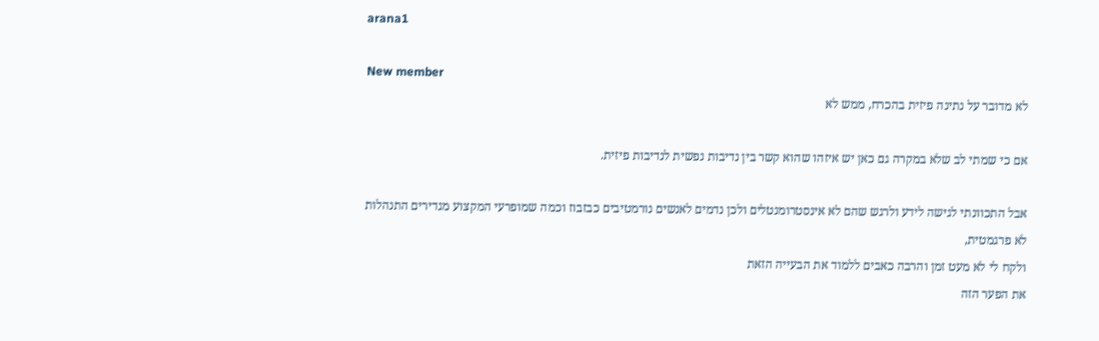arana1

New member
לא מדובר על נתינה פיזית בהכרח, ממש לא

אם כי שמתי לב שלא במקרה גם כאן יש איזהו שהוא קשר בין נדיבות נפשית לנדיבות פיזית.

אבל התכוונתי לגישה לידע ולרגש שהם לא אינסטרומנטלים ולכן נדמים לאנשים נורמטיבים כבזבוז וכמה שמופרעי המקצוע מגדירים התנהלות לא פרגמטית,
ולקח לי לא מעט זמן והרבה כאבים ללמוד את הבעייה הזאת
את הפער הזה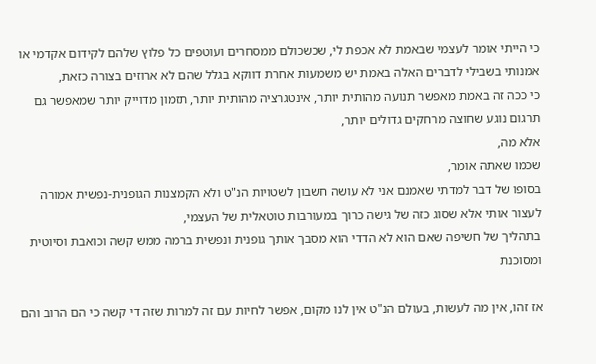כי הייתי אומר לעצמי שבאמת לא אכפת לי, שכשכולם ממסחרים ועוטפים כל פלוץ שלהם לקידום אקדמי או אמנותי בשבילי לדברים האלה באמת יש משמעות אחרת דווקא בגלל שהם לא ארוזים בצורה כזאת,
כי ככה זה באמת מאפשר תנועה מהותית יותר, אינטגרציה מהותית יותר, תזמון מדוייק יותר שמאפשר גם תרגום נוגע שחוצה מרחקים גדולים יותר,
אלא מה,
שכמו שאתה אומר,
בסופו של דבר למדתי שאמנם אני לא עושה חשבון לשטויות הנ"ט ולא הקמצנות הגופנית-נפשית אמורה לעצור אותי אלא שסוג כזה של גישה כרוך במעורבות טוטאלית של העצמי,
בתהליך של חשיפה שאם הוא לא הדדי הוא מסבך אותך גופנית ונפשית ברמה ממש קשה וכואבת וסיוטית ומסוכנת

אז זהו, אין מה לעשות, בעולם הנ"ט אין לנו מקום, אפשר לחיות עם זה למרות שזה די קשה כי הם הרוב והם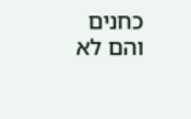כחנים והם לא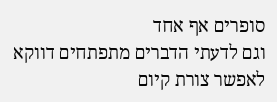סופרים אף אחד
וגם לדעתי הדברים מתפתחים דווקא לאפשר צורת קיום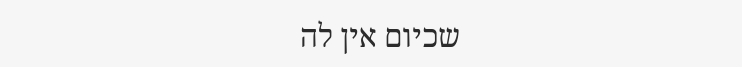שכיום אין לה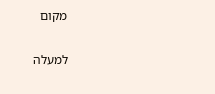מקום

למעלה